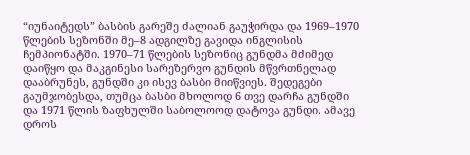“იუნაიტედს” ბასბის გარეშე ძალიან გაუჭირდა და 1969–1970 წლების სეზონში მე–8 ადგილზე გავიდა ინგლისის ჩემპიონატში. 1970–71 წლების სეზონიც გუნდმა მძიმედ დაიწყო და მაკგინესი სარეზერვო გუნდის მწვრთნელად დააბრუნეს, გუნდში კი ისევ ბასბი მიიწვიეს. შედეგები გაუმჯობესდა, თუმცა ბასბი მხოლოდ 6 თვე დარჩა გუნდში და 1971 წლის ზაფხულში საბოლოოდ დატოვა გუნდი. ამავე დროს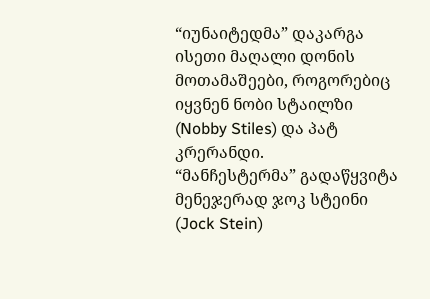“იუნაიტედმა” დაკარგა ისეთი მაღალი დონის მოთამაშეები, როგორებიც იყვნენ ნობი სტაილზი (Nobby Stiles) და პატ კრერანდი.
“მანჩესტერმა” გადაწყვიტა მენეჯერად ჯოკ სტეინი (Jock Stein)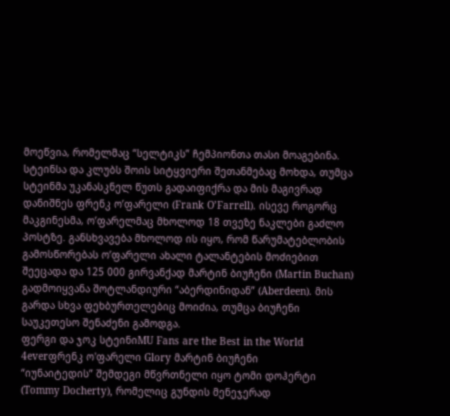მოეწვია, რომელმაც “სელტიკს” ჩემპიონთა თასი მოაგებინა. სტეინსა და კლუბს შოის სიტყვიერი შეთანმებაც მოხდა, თუმცა სტეინმა უკანასკნელ წუთს გადაიფიქრა და მის მაგივრად დანიშნეს ფრენკ ო’ფარელი (Frank O’Farrell). ისევე როგორც მაკგინესმა, ო’ფარელმაც მხოლოდ 18 თვეზე ნაკლები გაძლო პოსტზე. განსხვავება მხოლოდ ის იყო, რომ წარუმატებლობის გამოსწორებას ო’ფარელი ახალი ტალანტების მოძიებით შეეცადა და 125 000 გირვანქად მარტინ ბიუჩენი (Martin Buchan) გადმოიყვანა შოტლანდიური “აბერდინიდან” (Aberdeen). მის გარდა სხვა ფეხბურთელებიც მოიძია, თუმცა ბიუჩენი საუკეთესო შენაძენი გამოდგა.
ფერგი და ჯოკ სტეინიMU Fans are the Best in the World 4everფრენკ ო'ფარელი Glory მარტინ ბიუჩენი
“იუნაიტედის” შემდეგი მწვრთნელი იყო ტომი დოჰერტი (Tommy Docherty), რომელიც გუნდის მენეჯერად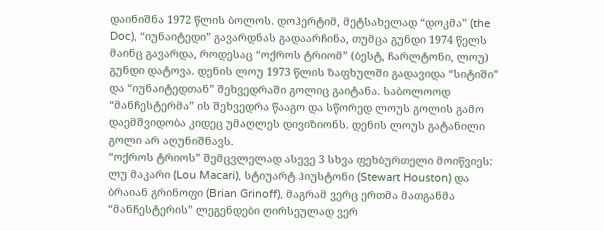დაინიშნა 1972 წლის ბოლოს. დოჰერტიმ, მეტსახელად “დოკმა” (the Doc), “იუნაიტედი” გავარდნას გადაარჩინა, თუმცა გუნდი 1974 წელს მაინც გავარდა, როდესაც “ოქროს ტრიომ” (ბესტ, ჩარლტონი, ლოუ) გუნდი დატოვა. დენის ლოუ 1973 წლის ზაფხულში გადავიდა “სიტიში” და “იუნაიტედთან” შეხვედრაში გოლიც გაიტანა. საბოლოოდ “მანჩესტერმა” ის შეხვედრა წააგო და სწორედ ლოუს გოლის გამო დაემშვიდობა კიდეც უმაღლეს დივიზიონს. დენის ლოუს გატანილი გოლი არ აღუნიშნავს.
“ოქროს ტრიოს” შემცვლელად ასევე 3 სხვა ფეხბურთელი მოიწვიეს: ლუ მაკარი (Lou Macari), სტიუარტ ჰიუსტონი (Stewart Houston) და ბრაიან გრინოფი (Brian Grinoff), მაგრამ ვერც ერთმა მათგანმა “მანჩესტერის” ლეგენდები ღირსეულად ვერ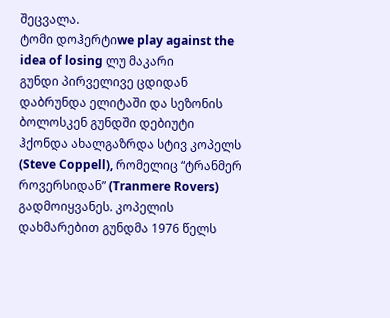შეცვალა.
ტომი დოჰერტიwe play against the idea of losing ლუ მაკარი
გუნდი პირველივე ცდიდან დაბრუნდა ელიტაში და სეზონის ბოლოსკენ გუნდში დებიუტი ჰქონდა ახალგაზრდა სტივ კოპელს (Steve Coppell), რომელიც “ტრანმერ როვერსიდან” (Tranmere Rovers) გადმოიყვანეს. კოპელის დახმარებით გუნდმა 1976 წელს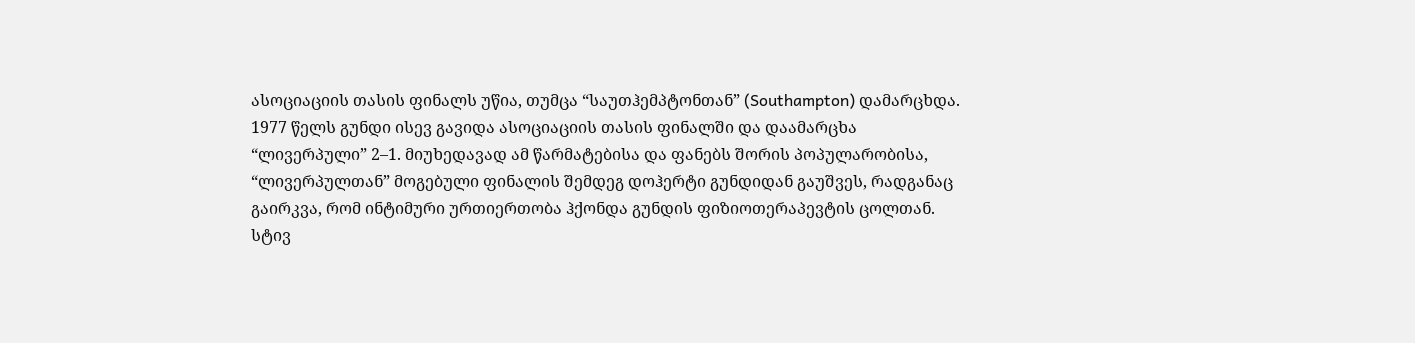ასოციაციის თასის ფინალს უწია, თუმცა “საუთჰემპტონთან” (Southampton) დამარცხდა. 1977 წელს გუნდი ისევ გავიდა ასოციაციის თასის ფინალში და დაამარცხა “ლივერპული” 2–1. მიუხედავად ამ წარმატებისა და ფანებს შორის პოპულარობისა, “ლივერპულთან” მოგებული ფინალის შემდეგ დოჰერტი გუნდიდან გაუშვეს, რადგანაც გაირკვა, რომ ინტიმური ურთიერთობა ჰქონდა გუნდის ფიზიოთერაპევტის ცოლთან.
სტივ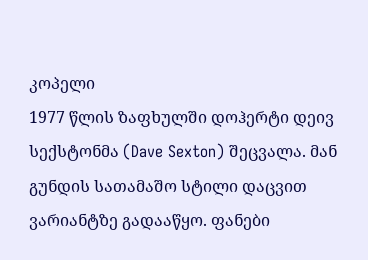კოპელი
1977 წლის ზაფხულში დოჰერტი დეივ სექსტონმა (Dave Sexton) შეცვალა. მან გუნდის სათამაშო სტილი დაცვით ვარიანტზე გადააწყო. ფანები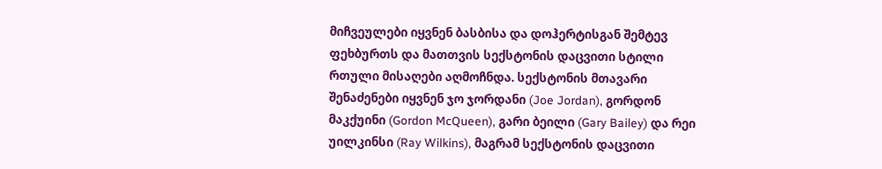მიჩვეულები იყვნენ ბასბისა და დოჰერტისგან შემტევ ფეხბურთს და მათთვის სექსტონის დაცვითი სტილი რთული მისაღები აღმოჩნდა. სექსტონის მთავარი შენაძენები იყვნენ ჯო ჯორდანი (Joe Jordan), გორდონ მაკქუინი (Gordon McQueen), გარი ბეილი (Gary Bailey) და რეი უილკინსი (Ray Wilkins), მაგრამ სექსტონის დაცვითი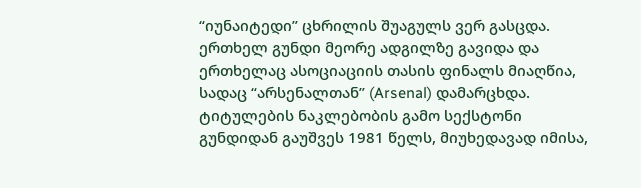“იუნაიტედი” ცხრილის შუაგულს ვერ გასცდა. ერთხელ გუნდი მეორე ადგილზე გავიდა და ერთხელაც ასოციაციის თასის ფინალს მიაღწია, სადაც “არსენალთან” (Arsenal) დამარცხდა. ტიტულების ნაკლებობის გამო სექსტონი გუნდიდან გაუშვეს 1981 წელს, მიუხედავად იმისა,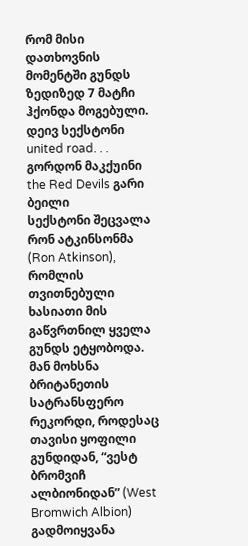რომ მისი დათხოვნის მომენტში გუნდს ზედიზედ 7 მატჩი ჰქონდა მოგებული.
დეივ სექსტონი united road. . . გორდონ მაკქუინი the Red Devils გარი ბეილი
სექსტონი შეცვალა რონ ატკინსონმა (Ron Atkinson), რომლის თვითნებული ხასიათი მის გაწვრთნილ ყველა გუნდს ეტყობოდა. მან მოხსნა ბრიტანეთის სატრანსფერო რეკორდი, როდესაც თავისი ყოფილი გუნდიდან, “ვესტ ბრომვიჩ ალბიონიდან” (West Bromwich Albion) გადმოიყვანა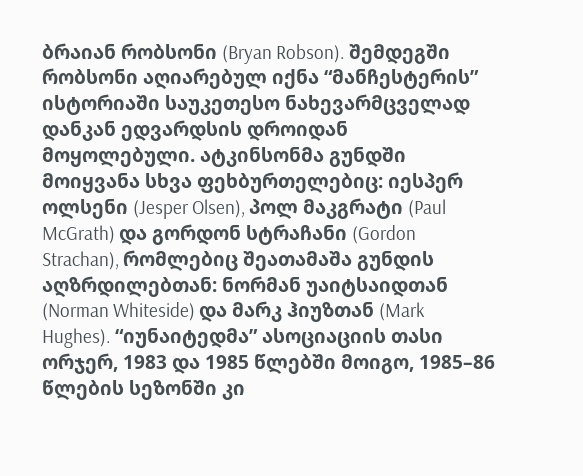ბრაიან რობსონი (Bryan Robson). შემდეგში რობსონი აღიარებულ იქნა “მანჩესტერის” ისტორიაში საუკეთესო ნახევარმცველად დანკან ედვარდსის დროიდან მოყოლებული. ატკინსონმა გუნდში მოიყვანა სხვა ფეხბურთელებიც: იესპერ ოლსენი (Jesper Olsen), პოლ მაკგრატი (Paul McGrath) და გორდონ სტრაჩანი (Gordon Strachan), რომლებიც შეათამაშა გუნდის აღზრდილებთან: ნორმან უაიტსაიდთან (Norman Whiteside) და მარკ ჰიუზთან (Mark Hughes). “იუნაიტედმა” ასოციაციის თასი ორჯერ, 1983 და 1985 წლებში მოიგო, 1985–86 წლების სეზონში კი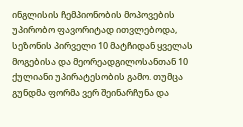ინგლისის ჩემპიონობის მოპოვების უპირობო ფავორიტად ითვლებოდა, სეზონის პირველი 10 მატჩიდან ყველას მოგებისა და მეორეადგილოსანთან 10 ქულიანი უპირატესობის გამო. თუმცა გუნდმა ფორმა ვერ შეინარჩუნა და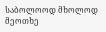საბოლოოდ მხოლოდ მეოთხე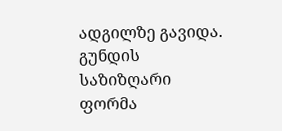ადგილზე გავიდა. გუნდის საზიზღარი ფორმა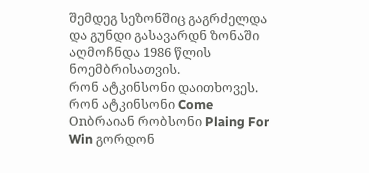შემდეგ სეზონშიც გაგრძელდა და გუნდი გასავარდნ ზონაში აღმოჩნდა 1986 წლის ნოემბრისათვის.
რონ ატკინსონი დაითხოვეს.
რონ ატკინსონი Come Onბრაიან რობსონი Plaing For Win გორდონ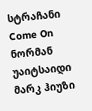სტრაჩანი Come On ნორმან უაიტსაიდი
მარკ ჰიუზი